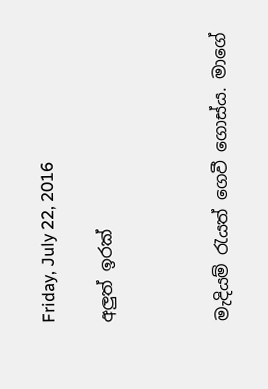Friday, July 22, 2016

අලුත් ඉරක්



මැදියම් රැයත් ගෙවී ගොස්ය. මාගේ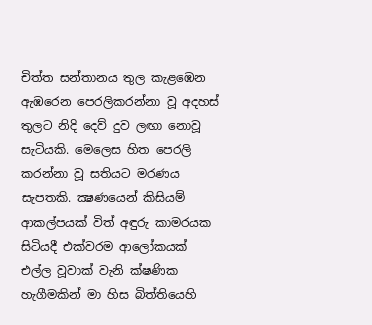චිත්ත සන්තානය තුල කැළඹෙන ඇඹරෙන පෙරලිකරන්නා වූ අදහස් තුලට නිදි දෙව් දුව ලඟා නොවූ සැටියකි. මෙලෙස හිත පෙරලි කරන්නා වූ සතියට මරණය සැපතකි. ක්‍ෂණයෙන් කිසියම් ආකල්පයක් විත් අඳුරු කාමරයක සිටියදී එක්වරම ආලෝකයක් එල්ල වූවාක් වැනි ක්ෂණික හැගීමකින් මා හිස බිත්තියෙහි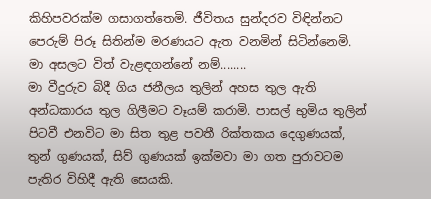කිහිපවරක්ම ගසාගත්තෙමි. ජීවිතය සුන්දරව විඳින්නට පෙරුම් පිරූ සිතින්ම මරණයට ඇත වනමින් සිටින්නෙමි. මා අසලට විත් වැළඳගන්නේ නම්........
මා වීදුරුව බිදී ගිය ජනීලය තුලින් අහස තුල ඇති අන්ධකාරය තුල ගිලීමට වෑයම් කරාමි. පාසල් භුමිය තුලින් පිටවී එනවිට මා සිත තුළ පවතී රික්තකය දෙගුණයක්, තුන් ගුණයක්, සිව් ගුණයක් ඉක්මවා මා ගත පුරාවටම පැතිර විහිදී ඇති සෙයකි.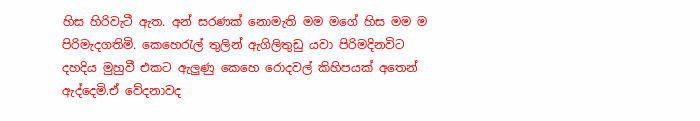හිස හිරිවැටී ඇත. අන් සරණක් නොමැති මම මගේ හිස මම ම පිරිමැදගතිමි. කෙහෙරැල් තුලින් ඇගිලිතුඩු යවා පිරිමදිනවිට දහදිය මුහුවී එකට ඇලුණු කෙහෙ රොදවල් කිහිපයක් අතෙන් ඇද්දෙමි.ඒ වේදනාවද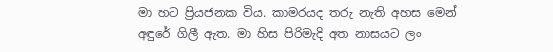මා හට ප්‍රියජනක විය. කාමරයද තරු නැති අහස මෙන් අඳුරේ ගිලී ඇත. මා හිස පිරිමැදි අත නාසයට ලං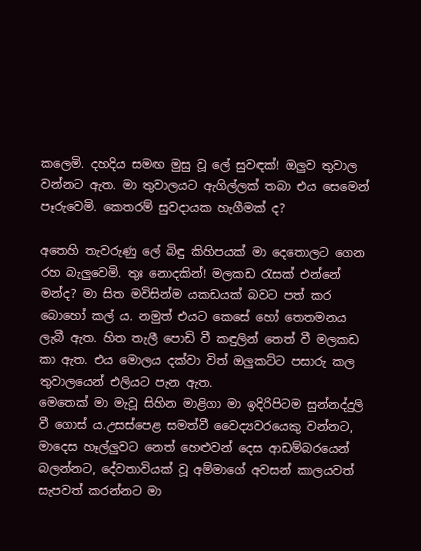කලෙමි. දහදිය සමඟ මුසු වූ ලේ සුවඳක්! ඔලුව තුවාල වන්නට ඇත. මා තුවාලයට ඇගිල්ලක් තබා එය සෙමෙන් පෑරුවෙමි. කෙතරම් සුවදායක හැගීමක් ද?

අතෙහි තැවරුණු ලේ බිඳු කිහිපයක් මා දෙතොලට ගෙන රහ බැලුවෙමි. තුඃ නොදකින්! මලකඩ රැසක් එන්නේ මන්ද? මා සිත මවිසින්ම යකඩයක් බවට පත් කර බොහෝ කල් ය. නමුත් එයට කෙසේ හෝ තෙතමනය ලැබී ඇත. හිත තැලී පොඩි වී කඳුලින් තෙත් වී මලකඩ කා ඇත. එය මොලය දක්වා විත් ඔලුකට්ට පසාරු කල තුවාලයෙන් එලියට පැන ඇත.
මෙතෙක් මා මැවූ සිහින මාළිගා මා ඉදිරිපිටම සුන්නද්දුලි වී ගොස් ය.උසස්පෙළ සමත්වී වෛද්‍යවරයෙකු වන්නට, මාදෙස හෑල්ලුවට නෙත් හෙළුවන් දෙස ආඩම්බරයෙන් බලන්නට, දේවතාවියක් වූ අම්මාගේ අවසන් කාලයවත්  සැපවත් කරන්නට මා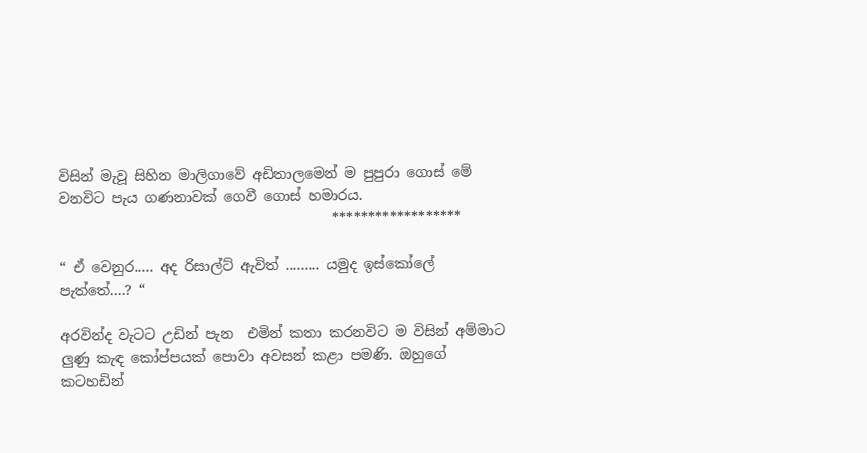විසින් මැවූ සිහින මාලිගාවේ අඩිතාලමෙන් ම පුපුරා ගොස් මේ වනවිට පැය ගණනාවක් ගෙවී ගොස් හමාරය.
                                       ******************

“ ඒ වෙනුර..... අද රිසාල්ට් ඇවිත් ......... යමුද ඉස්කෝලේ පැත්තේ....? “

අරවින්ද වැටට උඩින් පැන  එමින් කතා කරනවිට ම විසින් අම්මාට ලුණු කැඳ කෝප්පයක් පොවා අවසන් කළා පමණි. ඔහුගේ කටහඩින්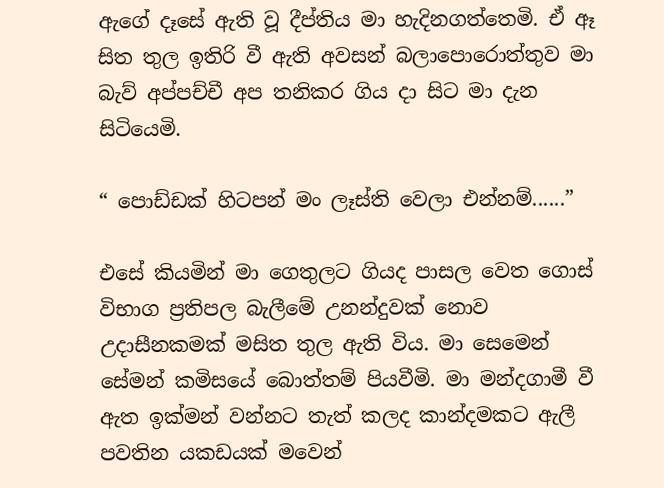ඇගේ දෑසේ ඇති වූ දීප්තිය මා හැදිනගත්තෙමි. ඒ ඈ සිත තුල ඉතිරි වී ඇති අවසන් බලාපොරොත්තුව මා බැව් අප්පච්චී අප තනිකර ගිය දා සිට මා දැන සිටියෙමි.

“ පොඩ්ඩක් හිටපන් මං ලෑස්ති වෙලා එන්නම්......”

එසේ කියමින් මා ගෙතුලට ගියද පාසල වෙත ගොස් විභාග ප්‍රතිපල බැලීමේ උනන්දුවක් නොව උදාසීනකමක් මසිත තුල ඇති විය. මා සෙමෙන් සේමන් කමිසයේ බොත්තම් පියවීමි. මා මන්දගාමී වී ඇත ඉක්මන් වන්නට තැත් කලද කාන්දමකට ඇලී පවතින යකඩයක් මවෙන්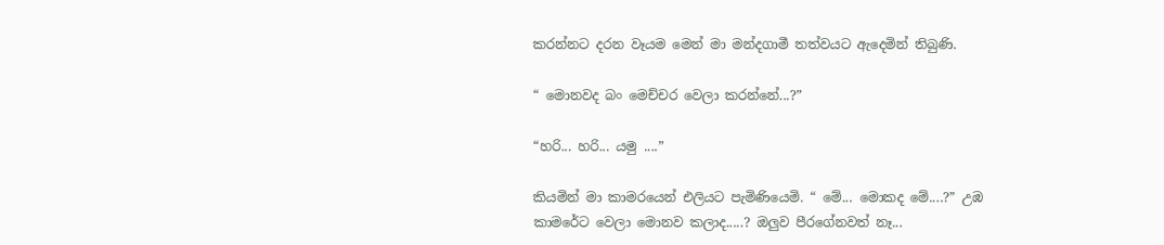කරන්නට දරන වෑයම මෙන් මා මන්දගාමී තත්වයට ඇදෙමින් තිබුණි.

“ මොනවද බං මෙච්චර වෙලා කරන්නේ...?”

“හරි... හරි... යමු ....”

කියමින් මා කාමරයෙන් එලියට පැමිණියෙමි. “ මේ... මොකද මේ....?” උඹ කාමරේට වෙලා මොනව කලාද.....? ඔලුව පීරගේනවත් නෑ...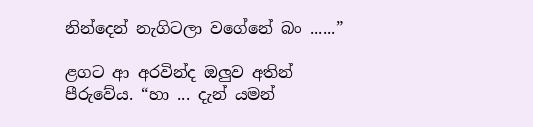නින්දෙන් නැගිටලා වගේනේ බං ......”

ළගට ආ අරවින්ද ඔලුව අතින් පීරුවේය. “හා ... දැන් යමන්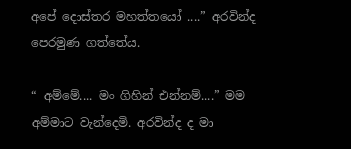අපේ දොස්තර මහත්තයෝ ....” අරවින්ද පෙරමුණ ගත්තේය.

“ අම්මේ.... මං ගිහින් එන්නම්....” මම අම්මාට වැන්දෙමි. අරවින්ද ද මා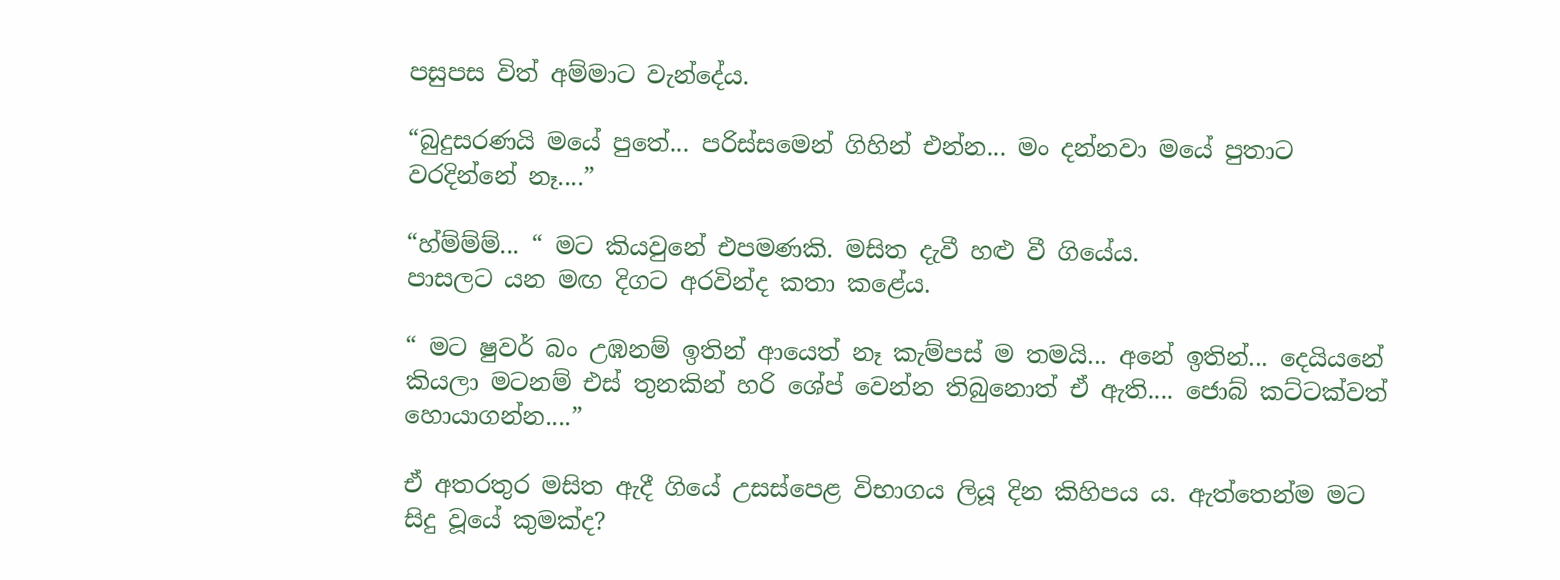පසුපස විත් අම්මාට වැන්දේය.

“බුදුසරණයි මයේ පුතේ... පරිස්සමෙන් ගිහින් එන්න... මං දන්නවා මයේ පුතාට වරදින්නේ නෑ....”

“හ්ම්ම්ම්... “ මට කියවුනේ එපමණකි. මසිත දැවී හළු වී ගියේය.
පාසලට යන මඟ දිගට අරවින්ද කතා කළේය.

“ මට ෂුවර් බං උඹනම් ඉතින් ආයෙත් නෑ කැම්පස් ම තමයි... අනේ ඉතින්... දෙයියනේ කියලා මටනම් එස් තුනකින් හරි ශේප් වෙන්න තිබුනොත් ඒ ඇති.... ජොබ් කට්ටක්වත් හොයාගන්න....”

ඒ අතරතුර මසිත ඇදී ගියේ උසස්පෙළ විභාගය ලියූ දින කිහිපය ය. ඇත්තෙන්ම මට සිදු වූයේ කුමක්ද?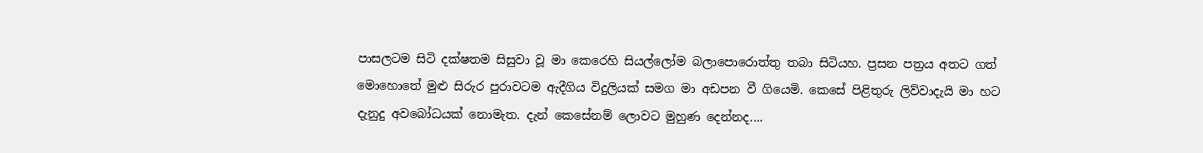පාසලටම සිටි දක්ෂතම සිසුවා වූ මා කෙරෙහි සියල්ලෝම බලාපොරොත්තු තබා සිටියහ. ප්‍රසන පත්‍රය අතට ගත් මොහොතේ මුළු සිරුර පුරාවටම ඇදීගිය විදුලියක් සමග මා අඩපන වී ගියෙමි. කෙසේ පිළිතුරු ලිව්වාදැයි මා හට දැනුදු අවබෝධයක් නොමැත. දැන් කෙසේනම් ලොවට මුහුණ දෙන්නද....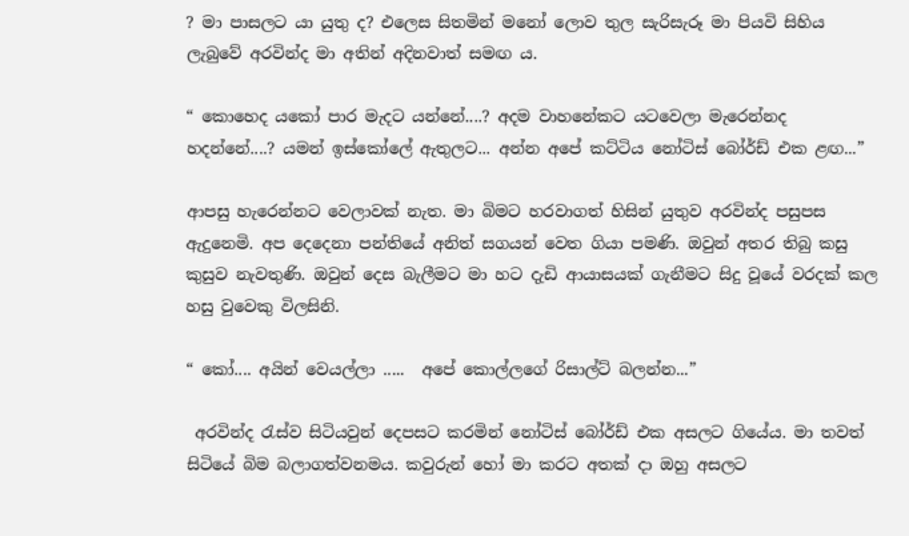? මා පාසලට යා යුතු ද? එලෙස සිතමින් මනෝ ලොව තුල සැරිසැරූ මා පියවි සිහිය ලැබුවේ අරවින්ද මා අතින් අදිනවාත් සමඟ ය.

“ කොහෙද යකෝ පාර මැදට යන්නේ....? අදම වාහනේකට යටවෙලා මැරෙන්නද හදන්නේ....? යමන් ඉස්කෝලේ ඇතුලට... අන්න අපේ කට්ටිය නෝටිස් බෝර්ඩ් එක ළඟ...”

ආපසු හැරෙන්නට වෙලාවක් නැත. මා බිමට හරවාගත් හිසින් යුතුව අරවින්ද පසුපස ඇදුනෙමි. අප දෙදෙනා පන්තියේ අනිත් සගයන් වෙත ගියා පමණි. ඔවුන් අතර තිබු කසු කුසුව නැවතුණි. ඔවුන් දෙස බැලීමට මා හට දැඩි ආයාසයක් ගැනීමට සිදු වූයේ වරදක් කල හසු වුවෙකු විලසිනි.

“ කෝ.... අයින් වෙයල්ලා .....  අපේ කොල්ලගේ රිසාල්ට් බලන්න...”

 අරවින්ද රැස්ව සිටියවුන් දෙපසට කරමින් නෝටිස් බෝර්ඩ් එක අසලට ගියේය. මා තවත් සිටියේ බිම බලාගත්වනමය. කවුරුන් හෝ මා කරට අතක් දා ඔහු අසලට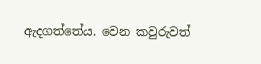ඇදගත්තේය. වෙන කවුරුවත්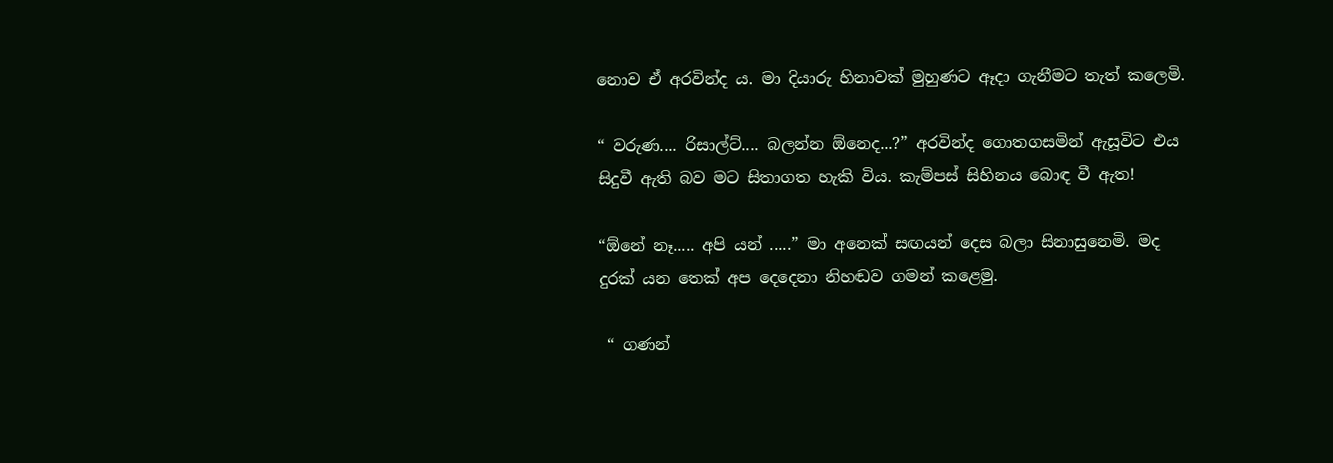නොව ඒ අරවින්ද ය. මා දියාරු හිනාවක් මුහුණට ඈදා ගැනීමට තැත් කලෙමි.

“ වරුණ.... රිසාල්ට්.... බලන්න ඕනෙද...?” අරවින්ද ගොතගසමින් ඇසූවිට එය සිදුවී ඇති බව මට සිතාගත හැකි විය. කැම්පස් සිහිනය බොඳ වී ඇත!

“ඕනේ නෑ..... අපි යන් .....” මා අනෙක් සඟයන් දෙස බලා සිනාසුනෙමි. මද දුරක් යන තෙක් අප දෙදෙනා නිහඬව ගමන් කළෙමු.

 “ ගණන්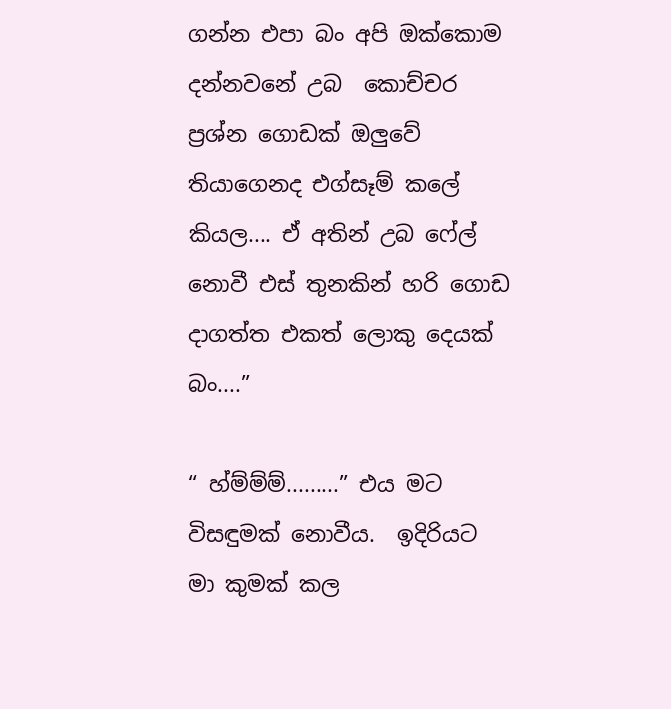ගන්න එපා බං අපි ඔක්කොම දන්නවනේ උබ  කොච්චර ප්‍රශ්න ගොඩක් ඔලුවේ තියාගෙනද එග්සෑම් කලේ කියල.... ඒ අතින් උබ ෆේල් නොවී එස් තුනකින් හරි ගොඩ දාගත්ත එකත් ලොකු දෙයක් බං....”

“ හ්ම්ම්ම්.........” එය මට විසඳුමක් නොවීය.  ඉදිරියට මා කුමක් කල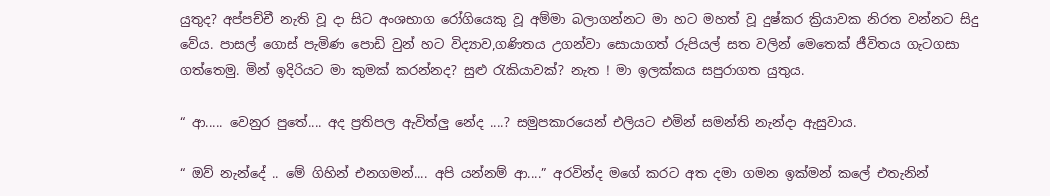යුතුද? අප්පච්චී නැති වූ දා සිට අංශභාග රෝගියෙකු වූ අම්මා බලාගන්නට මා හට මහත් වූ දුෂ්කර ක්‍රියාවක නිරත වන්නට සිදු වේය. පාසල් ගොස් පැමිණ පොඩි වුන් හට විද්‍යාව,ගණිතය උගන්වා සොයාගත් රුපියල් සත වලින් මෙතෙක් ජීවිතය ගැටගසා ගත්තෙමු. මින් ඉදිරියට මා කුමක් කරන්නද? සුළු රැකියාවක්? නැත ! මා ඉලක්කය සපුරාගත යුතුය.

“ ආ..... වෙනුර පුතේ.... අද ප්‍රතිපල ඇවිත්ලු නේද ....? සමුපකාරයෙන් එලියට එමින් සමන්ති නැන්දා ඇසුවාය.

“ ඔව් නැන්දේ .. මේ ගිහින් එනගමන්.... අපි යන්නම් ආ....” අරවින්ද මගේ කරට අත දමා ගමන ඉක්මන් කලේ එතැනින්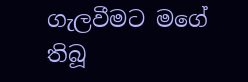ගැලවීමට මගේ තිබූ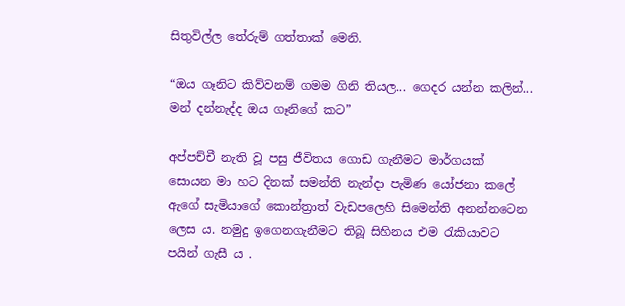සිතුවිල්ල තේරුම් ගත්තාක් මෙනි.

“ඔය ගෑනිට කිව්වනම් ගමම ගිනි තියල... ගෙදර යන්න කලින්... මන් දන්නැද්ද ඔය ගෑනිගේ කට”

අප්පච්චී නැති වූ පසු ජීවිතය ගොඩ ගැනීමට මාර්ගයක් සොයන මා හට දිනක් සමන්ති නැන්දා පැමිණ යෝජනා කලේ ඇගේ සැමියාගේ කොන්ත්‍රාත් වැඩපලෙහි සිමෙන්ති අනන්නටෙන ලෙස ය. නමුදු ඉගෙනගැනීමට තිබූ සිහිනය එම රැකියාවට පයින් ගැසී ය .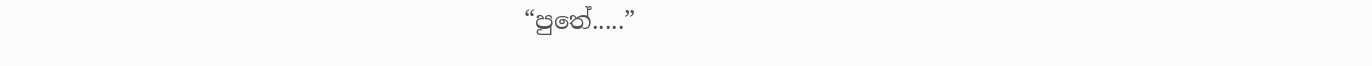“පුතේ.....”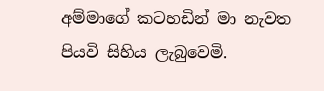අම්මාගේ කටහඩින් මා නැවත පියවි සිහිය ලැබුවෙමි.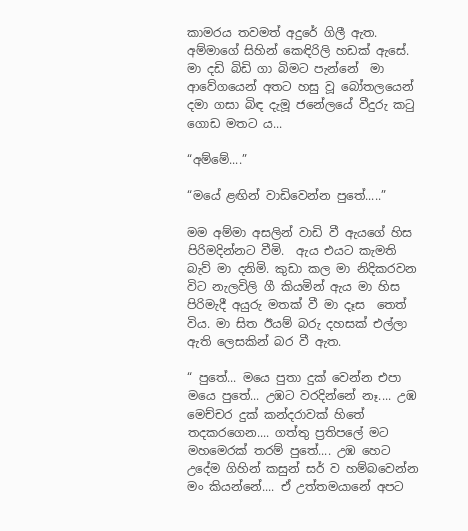කාමරය තවමත් අදුරේ ගිලී ඇත. අම්මාගේ සිහින් කෙඳිරිලි හඩක් ඇසේ. මා දඩි බිඩි ගා බිමට පැන්නේ  මා ආවේගයෙන් අතට හසු වූ බෝතලයෙන් දමා ගසා බිඳ දැමූ ජනේලයේ වීදුරු කටු ගොඩ මතට ය...

“අම්මේ....”

“මයේ ළඟින් වාඩිවෙන්න පුතේ.....”

මම අම්මා අසලින් වාඩි වී ඇයගේ හිස පිරිමදින්නට වීමි.  ඇය එයට කැමති බැව් මා දනිමි. කුඩා කල මා නිදිකරවන විට නැලවිලි ගී කියමින් ඇය මා හිස පිරිමැදී අයුරු මතක් වී මා දෑස  තෙත් විය. මා සිත ඊයම් බරු දහසක් එල්ලා ඇති ලෙසකින් බර වී ඇත.

“ පුතේ... මයෙ පුතා දුක් වෙන්න එපා මයෙ පුතේ... උඹට වරදින්නේ නෑ.... උඹ මෙච්චර දුක් කන්දරාවක් හිතේ තදකරගෙන.... ගත්තු ප්‍රතිපලේ මට මහමෙරක් තරම් පුතේ.... උඹ හෙට උදේම ගිහින් කසුන් සර් ව හම්බවෙන්න මං කියන්නේ.... ඒ උත්තමයානේ අපට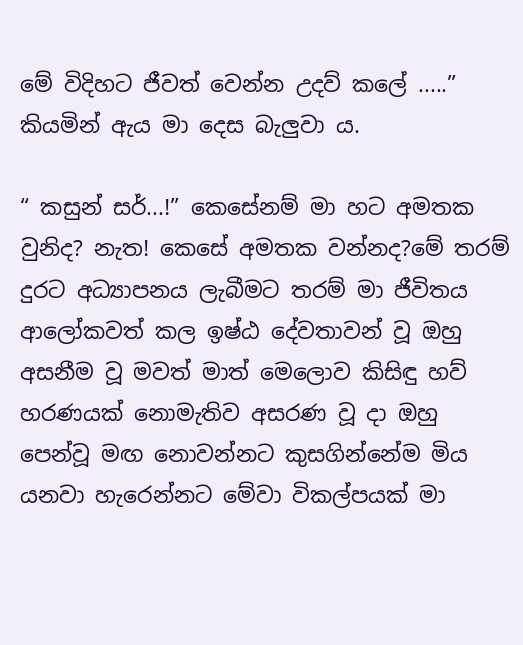මේ විදිහට ජීවත් වෙන්න උදව් කලේ .....” කියමින් ඇය මා දෙස බැලුවා ය.

“ කසුන් සර්...!” කෙසේනම් මා හට අමතක වුනිද? නැත! කෙසේ අමතක වන්නද?මේ තරම් දුරට අධ්‍යාපනය ලැබීමට තරම් මා ජීවිතය ආලෝකවත් කල ඉෂ්ඨ දේවතාවන් වූ ඔහු අසනීම වූ මවත් මාත් මෙලොව කිසිඳු හව් හරණයක් නොමැතිව අසරණ වූ දා ඔහු පෙන්වූ මඟ නොවන්නට කුසගින්නේම මිය යනවා හැරෙන්නට මේවා විකල්පයක් මා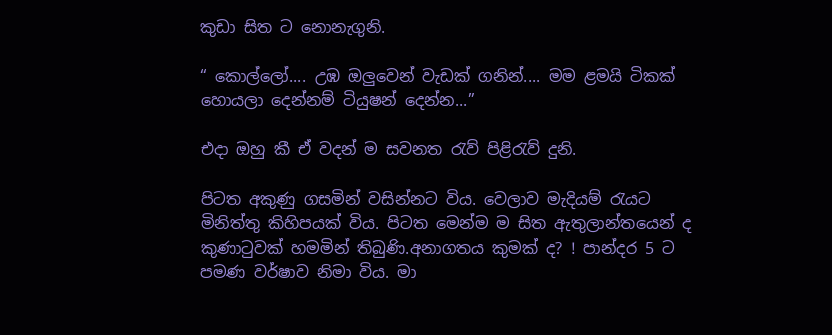කුඩා සිත ට නොනැගුනි.

“ කොල්ලෝ.... උඹ ඔලුවෙන් වැඩක් ගනින්.... මම ළමයි ටිකක් හොයලා දෙන්නම් ටියුෂන් දෙන්න...”

එදා ඔහු කී ඒ වදන් ම සවනත රැව් පිළිරැව් දුනි.

පිටත අකුණු ගසමින් වසින්නට විය. වෙලාව මැදියම් රැයට මිනිත්තු කිහිපයක් විය. පිටත මෙන්ම ම සිත ඇතුලාන්තයෙන් ද කුණාටුවක් හමමින් තිබුණි.අනාගතය කුමක් ද? ! පාන්දර 5 ට පමණ වර්ෂාව නිමා විය. මා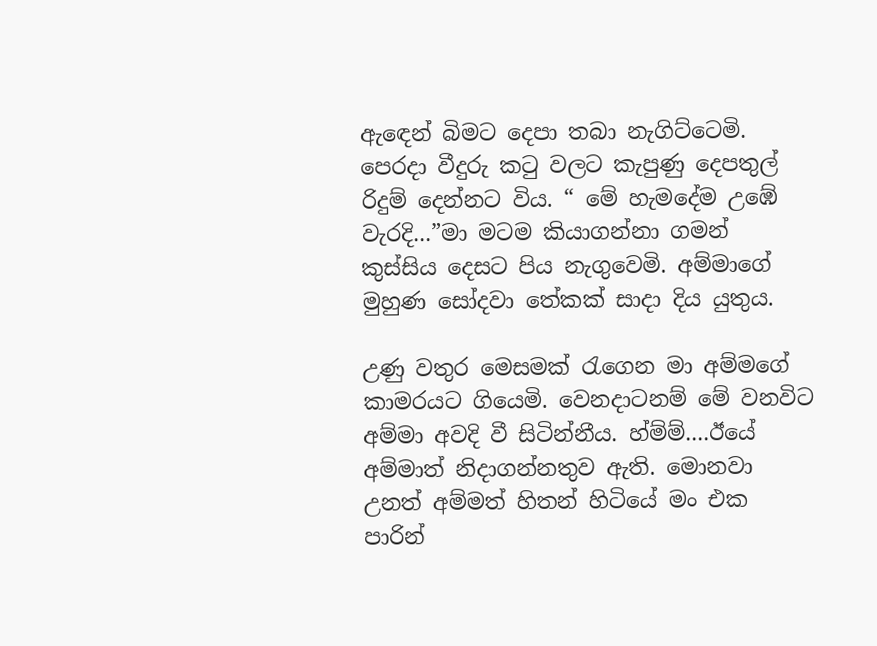ඇඳෙන් බිමට දෙපා තබා නැගිට්ටෙමි. පෙරදා වීදුරු කටු වලට කැපුණු දෙපතුල් රිදුම් දෙන්නට විය. “ මේ හැමදේම උඹේ වැරදි...”මා මටම කියාගන්නා ගමන් කුස්සිය දෙසට පිය නැගුවෙමි. අම්මාගේ මුහුණ සෝදවා තේකක් සාදා දිය යුතුය.

උණු වතුර මෙසමක් රැගෙන මා අම්මගේ කාමරයට ගියෙමි. වෙනදාටනම් මේ වනවිට අම්මා අවදි වී සිටින්නීය. හ්ම්ම්....ඊයේ අම්මාත් නිදාගන්නතුව ඇති. මොනවා උනත් අම්මත් හිතන් හිටියේ මං එක පාරින්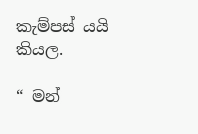කැම්පස් යයි කියල.

“ මන්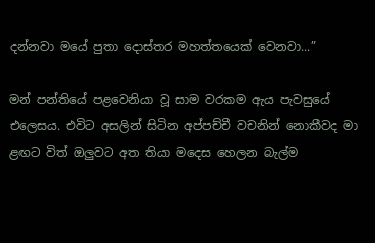දන්නවා මයේ පුතා දොස්තර මහත්තයෙක් වෙනවා...”

මන් පන්තියේ පළවෙනියා වූ සාම වරකම ඇය පැවසුයේ එලෙසය. එවිට අසලින් සිටින අප්පච්චී වචනින් නොකීවද මා ළඟට විත් ඔලුවට අත තියා මදෙස හෙලන බැල්ම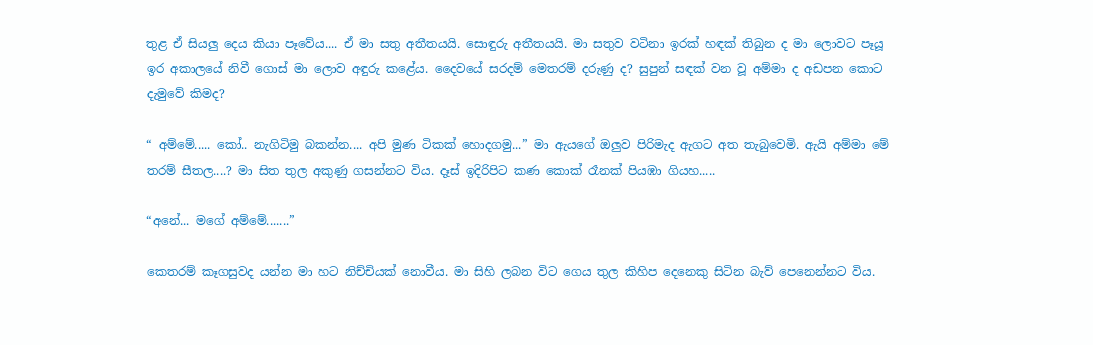තුළ ඒ සියලු දෙය කියා පෑවේය.... ඒ මා සතු අතීතයයි. සොඳුරු අතීතයයි. මා සතුව වටිනා ඉරක් හඳක් තිබුන ද මා ලොවට පෑයූ ඉර අකාලයේ නිවී ගොස් මා ලොව අඳුරු කළේය. දෛවයේ සරදම් මෙතරම් දරුණු ද? සුපුන් සඳක් වන වූ අම්මා ද අඩපන කොට දැමුවේ කිමද?

“ අම්මේ..... කෝ.. නැගිටිමු බකන්න.... අපි මුණ ටිකක් හොදගමු...” මා ඇයගේ ඔලුව පිරිමැද ඇගට අත තැබුවෙමි. ඇයි අම්මා මේ තරම් සීතල....? මා සිත තුල අකුණු ගසන්නට විය. දෑස් ඉදිරිපිට කණ කොක් රෑනක් පියඹා ගියහ.....

“අනේ... මගේ අම්මේ.......”

කෙතරම් කෑගසුවද යන්න මා හට නිච්චියක් නොවීය. මා සිහි ලබන විට ගෙය තුල කිහිප දෙනෙකු සිටින බැව් පෙනෙන්නට විය.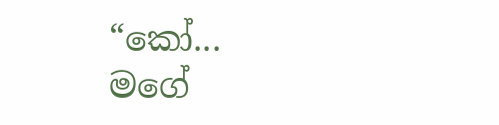“කෝ...  මගේ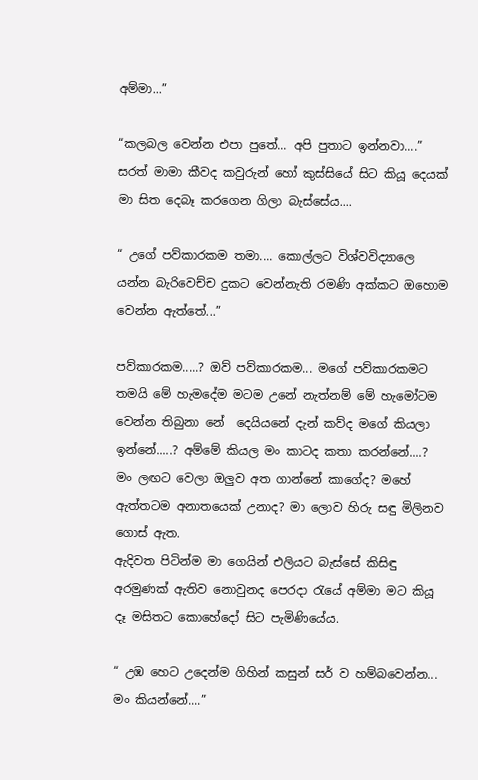අම්මා...”

“කලබල වෙන්න එපා පුතේ... අපි පුතාට ඉන්නවා....” සරත් මාමා කීවද කවුරුන් හෝ කුස්සියේ සිට කියූ දෙයක් මා සිත දෙබෑ කරගෙන ගිලා බැස්සේය....

“ උගේ පව්කාරකම තමා.... කොල්ලට විශ්වවිද්‍යාලෙ යන්න බැරිවෙච්ච දුකට වෙන්නැති රමණි අක්කට ඔහොම වෙන්න ඇත්තේ...”

පව්කාරකම.....? ඔව් පව්කාරකම... මගේ පව්කාරකමට තමයි මේ හැමදේම මටම උනේ නැත්නම් මේ හැමෝටම වෙන්න තිබුනා නේ  දෙයියනේ දැන් කව්ද මගේ කියලා ඉන්නේ.....? අම්මේ කියල මං කාටද කතා කරන්නේ....? මං ලඟට වෙලා ඔලුව අත ගාන්නේ කාගේද? මහේ ඇත්තටම අනාතයෙක් උනාද? මා ලොව හිරු සඳු මිලිනව ගොස් ඇත.
ඇදිවත පිටින්ම මා ගෙයින් එලියට බැස්සේ කිසිඳු අරමුණක් ඇතිව නොවුනද පෙරදා රැයේ අම්මා මට කියූ දෑ මසිතට කොහේදෝ සිට පැමිණියේය.

“ උඹ හෙට උදෙන්ම ගිහින් කසුන් සර් ව හම්බවෙන්න... මං කියන්නේ....”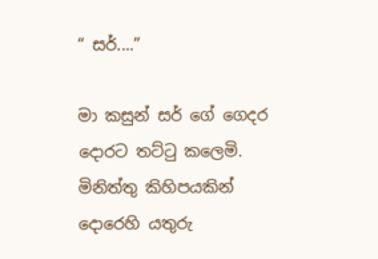“ සර්....”

මා කසුන් සර් ගේ ගෙදර දොරට තට්ටු කලෙමි. මිනිත්තු කිහිපයකින් දොරෙහි යතුරු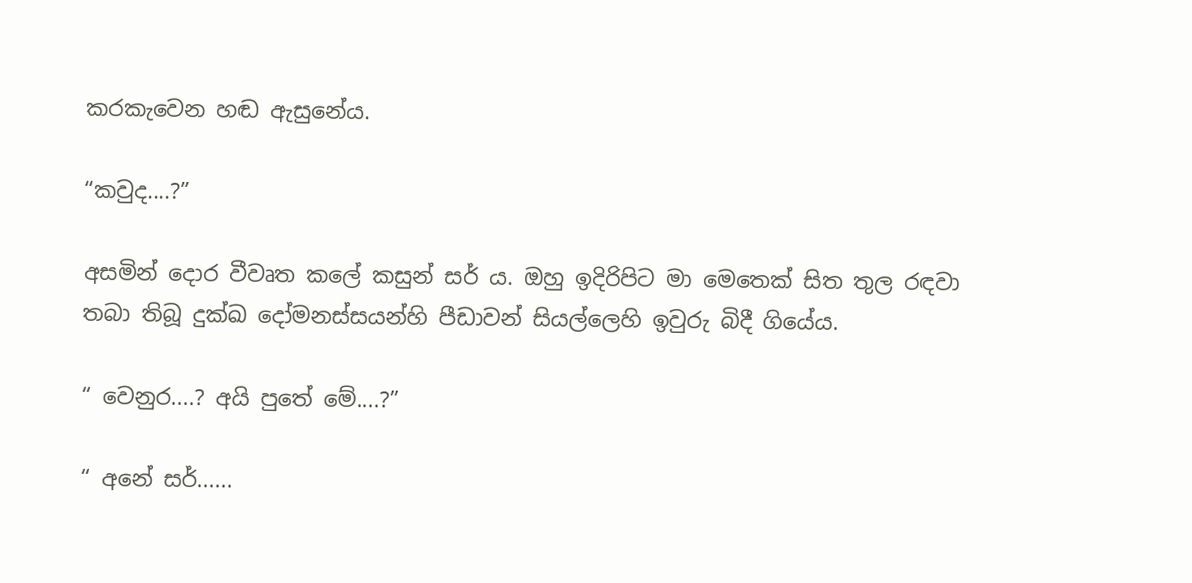කරකැවෙන හඬ ඇසුනේය.

“කවුද....?”

අසමින් දොර වීවෘත කලේ කසුන් සර් ය. ඔහු ඉදිරිපිට මා මෙතෙක් සිත තුල රඳවා තබා තිබූ දුක්ඛ දෝමනස්සයන්හි පීඩාවන් සියල්ලෙහි ඉවුරු බිදී ගියේය.

“ වෙනුර....? අයි පුතේ මේ....?”

“ අනේ සර්......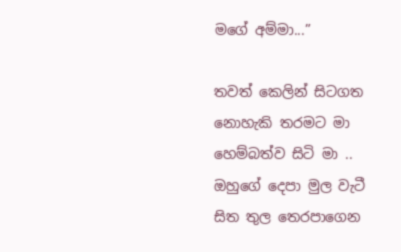මගේ අම්මා...”

තවත් කෙලින් සිටගත නොහැකි තරමට මා හෙම්බත්ව සිටි මා .. ඔහුගේ දෙපා මුල වැටී සිත තුල තෙරපාගෙන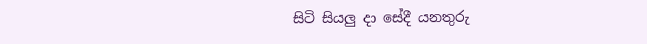සිටි සියලු දා සේදී යනතුරු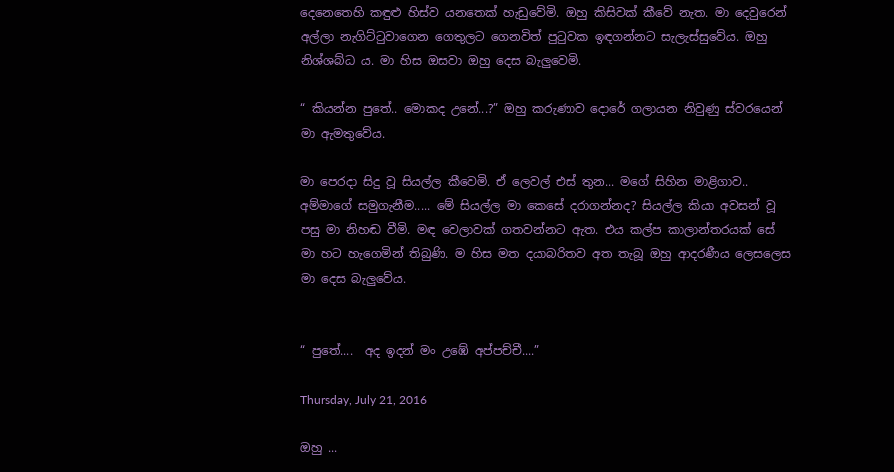දෙනෙතෙහි කඳුළු හිස්ව යනතෙක් හැඩුවේමි. ඔහු කිසිවක් කීවේ නැත. මා දෙවුරෙන් අල්ලා නැගිට්ටුවාගෙන ගෙතුලට ගෙනවිත් පුටුවක ඉඳගන්නට සැලැස්සුවේය. ඔහු නිශ්ශබ්ධ ය. මා හිස ඔසවා ඔහු දෙස බැලුවෙමි.

“ කියන්න පුතේ.. මොකද උනේ...?” ඔහු කරුණාව දොරේ ගලායන නිවුණු ස්වරයෙන් මා ඇමතුවේය.

මා පෙරදා සිදු වූ සියල්ල කීවෙමි. ඒ ලෙවල් එස් තුන... මගේ සිහින මාළිගාව.. අම්මාගේ සමුගැනීම..... මේ සියල්ල මා කෙසේ දරාගන්නද? සියල්ල කියා අවසන් වූ පසු මා නිහඬ වීමි. මඳ වෙලාවක් ගතවන්නට ඇත. එය කල්ප කාලාන්තරයක් සේ මා හට හැගෙමින් තිබුණි. ම හිස මත දයාබරිතව අත තැබූ ඔහු ආදරණීය ලෙසලෙස මා දෙස බැලුවේය.


“ පුතේ....  අද ඉදන් මං උඹේ අප්පච්චී....”

Thursday, July 21, 2016

ඔහු ...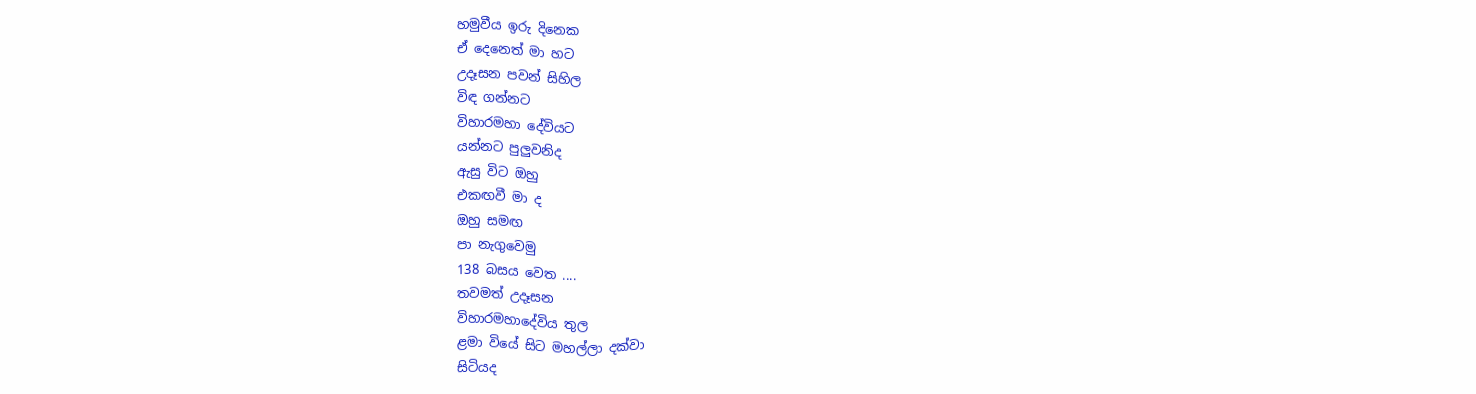හමුවීය ඉරු දිනෙක
ඒ දෙනෙත් මා හට
උදෑසන පවන් සිහිල
විඳ ගන්නට
විහාරමහා දේවියට
යන්නට පුලුවනිද
ඇසු විට ඔහු
එකඟවී මා ද
ඔහු සමඟ
පා නැගුවෙමු
138 බසය වෙත ....
තවමත් උදෑසන
විහාරමහාදේවිය තුල
ළමා වියේ සිට මහල්ලා දක්වා
සිටියද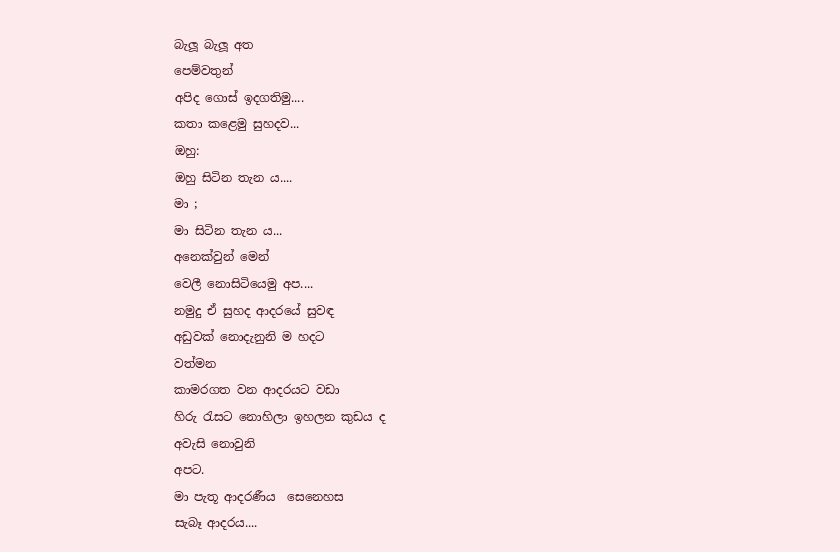බැලූ බැලූ අත
පෙම්වතුන්
අපිද ගොස් ඉදගතිමු....
කතා කළෙමු සුහදව...
ඔහු:
ඔහු සිටින තැන ය....
මා ;
මා සිටින තැන ය...
අනෙක්වුන් මෙන්
වෙලී නොසිටියෙමු අප....
නමුදු ඒ සුහද ආදරයේ සුවඳ
අඩුවක් නොදැනුනි ම හදට
වත්මන
කාමරගත වන ආදරයට වඩා
හිරු රැසට නොහිලා ඉහලන කුඩය ද
අවැසි නොවුනි
අපට.
මා පැතූ ආදරණීය  සෙනෙහස
සැබෑ ආදරය....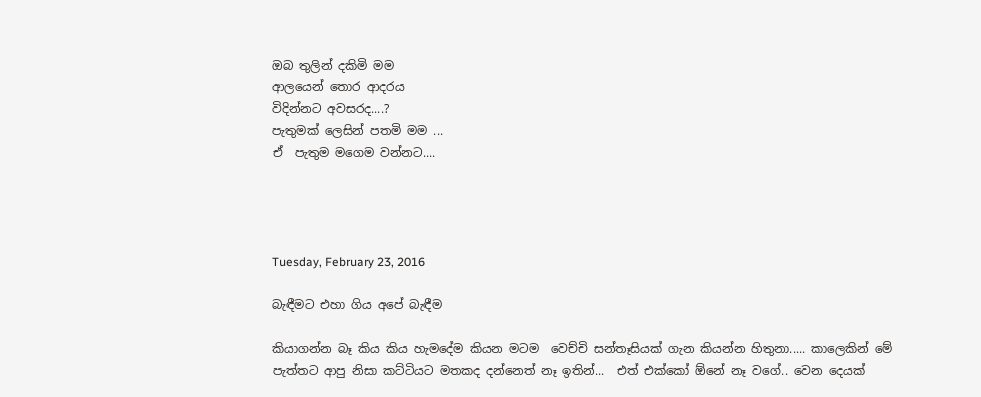ඔබ තුලින් දකිමි මම
ආලයෙන් තොර ආදරය
විදින්නට අවසරද....?
පැතුමක් ලෙසින් පතමි මම ...
ඒ  පැතුම මගෙම වන්නට....




Tuesday, February 23, 2016

බැඳීමට එහා ගිය අපේ බැඳීම

කියාගන්න බෑ කිය කිය හැමදේම කියන මටම  වෙච්චි සන්තෑසියක් ගැන කියන්න හිතුනා..... කාලෙකින් මේ පැත්තට ආපු නිසා කට්ටියට මතකද දන්නෙත් නෑ ඉතින්...  එත් එක්කෝ ඕනේ නෑ වගේ.. වෙන දෙයක්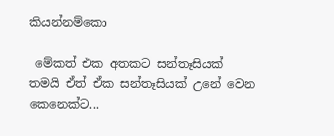කියන්නම්කො

 මේකත් එක අතකට සන්තෑසියක් තමයි ඒත් ඒක සන්තෑසියක් උනේ වෙන කෙනෙක්ට...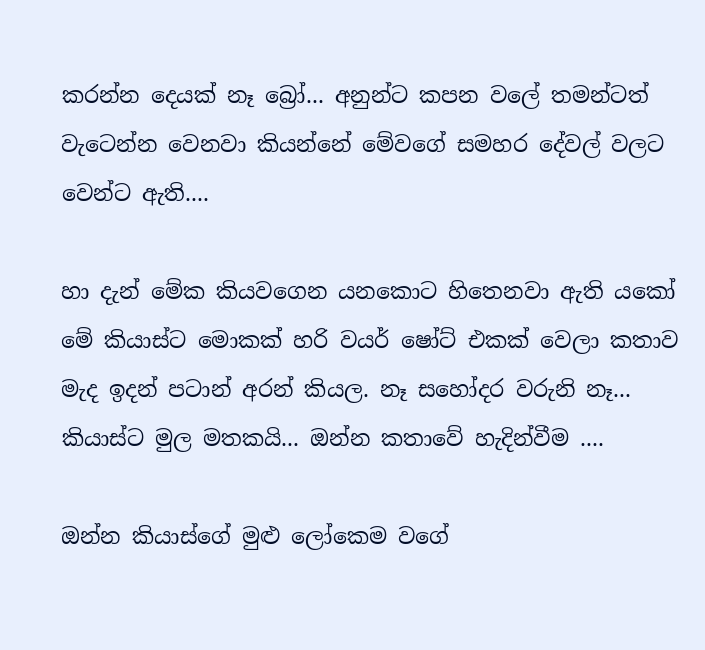කරන්න දෙයක් නෑ බ්‍රෝ... අනුන්ට කපන වලේ තමන්ටත් වැටෙන්න වෙනවා කියන්නේ මේවගේ සමහර දේවල් වලට වෙන්ට ඇති....

හා දැන් මේක කියවගෙන යනකොට හිතෙනවා ඇති යකෝ මේ කියාස්ට මොකක් හරි වයර් ෂෝට් එකක් වෙලා කතාව මැද ඉදන් පටාන් අරන් කියල. නෑ සහෝදර වරුනි නෑ... කියාස්ට මුල මතකයි... ඔන්න කතාවේ හැදින්වීම ....

ඔන්න කියාස්ගේ මුළු ලෝකෙම වගේ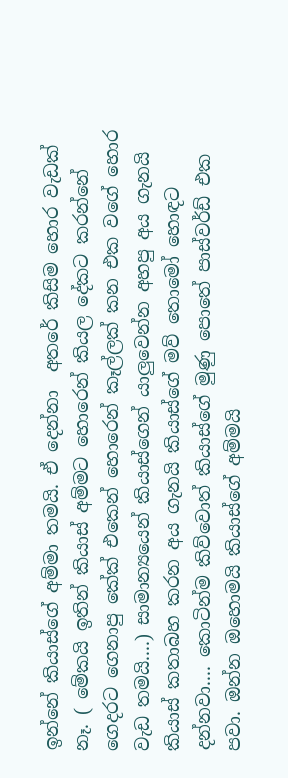ඉන්නේ කියාස්ගේ අම්මා තමයි. ඒ දෙන්නා  අතරේ කිසිම හොර වැඩක් නෑ. ( මේකයි ඉතින් කියාස් අම්මට හොරෙන් කියල දේකට කරන්නේ ගෙදරට ගෙනාපු කේක් එකෙන් හොරෙන් කෑල්ලක් කන එක වගේ හොර වැඩ තමයි....) සාමාන්‍යයෙන් කියාස්ගෙන් යාලුවෙන්න අහපු අය ගැනයි කියාස් කතාබහ කරන අය ගැනයි කියාස්ගේ මව් තොමෝ හොඳට දන්නවා.... කොටින්ම කිව්වොත් කියාස්ගේ මුණු පොතේ පාස්වර්ඩ් එක පවා. ඔන්න ඔහොමයි කියාස්ගේ අම්මයි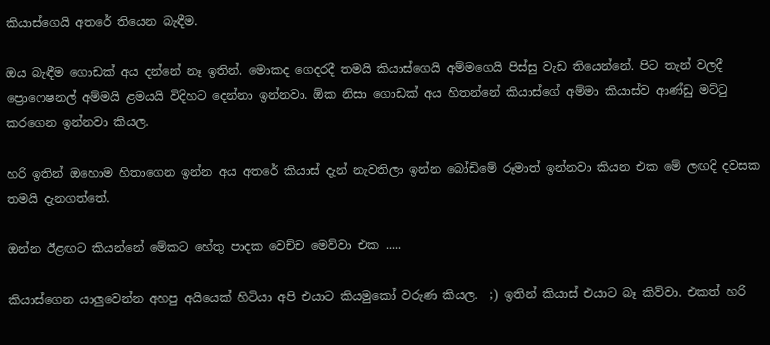කියාස්ගෙයි අතරේ තියෙන බැඳීම.

ඔය බැඳීම ගොඩක් අය දන්නේ නෑ ඉතින්. මොකද ගෙදරදී තමයි කියාස්ගෙයි අම්මගෙයි පිස්සු වැඩ තියෙන්නේ. පිට තැන් වලදී ප්‍රොෆෙෂනල් අම්මයි ළමයයි විදිහට දෙන්නා ඉන්නවා. ඕක නිසා ගොඩක් අය හිතන්නේ කියාස්ගේ අම්මා කියාස්ව ආණ්ඩු මට්ටු කරගෙන ඉන්නවා කියල.

හරි ඉතින් ඔහොම හිතාගෙන ඉන්න අය අතරේ කියාස් දැන් නැවතිලා ඉන්න බෝඩිමේ රූමාත් ඉන්නවා කියන එක මේ ලඟදි දවසක තමයි දැනගත්තේ.

ඔන්න ඊළඟට කියන්නේ මේකට හේතු පාදක වෙච්ච මෙව්වා එක .....

කියාස්ගෙන යාලුවෙන්න අහපු අයියෙක් හිටියා අපි එයාට කියමුකෝ වරුණ කියල.  ;) ඉතින් කියාස් එයාට බෑ කිව්වා. එකත් හරි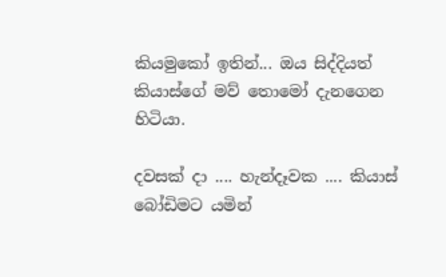කියමුකෝ ඉතින්... ඔය සිද්දියත් කියාස්ගේ මව් තොමෝ දැනගෙන හිටියා.

දවසක් දා .... හැන්දෑවක .... කියාස් බෝඩිමට යමින්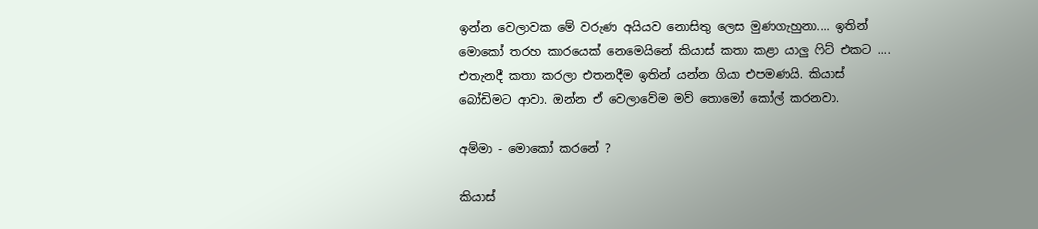ඉන්න වෙලාවක මේ වරුණ අයියව නොසිතු ලෙස මුණගැහුනා.... ඉතින් මොකෝ තරහ කාරයෙක් නෙමෙයිනේ කියාස් කතා කළා යාලු ෆිට් එකට .... එතැනදී කතා කරලා එතනදීම ඉතින් යන්න ගියා එපමණයි. කියාස් බෝඩිමට ආවා. ඔන්න ඒ වෙලාවේම මව් තොමෝ කෝල් කරනවා.

අම්මා - මොකෝ කරනේ ?

කියාස්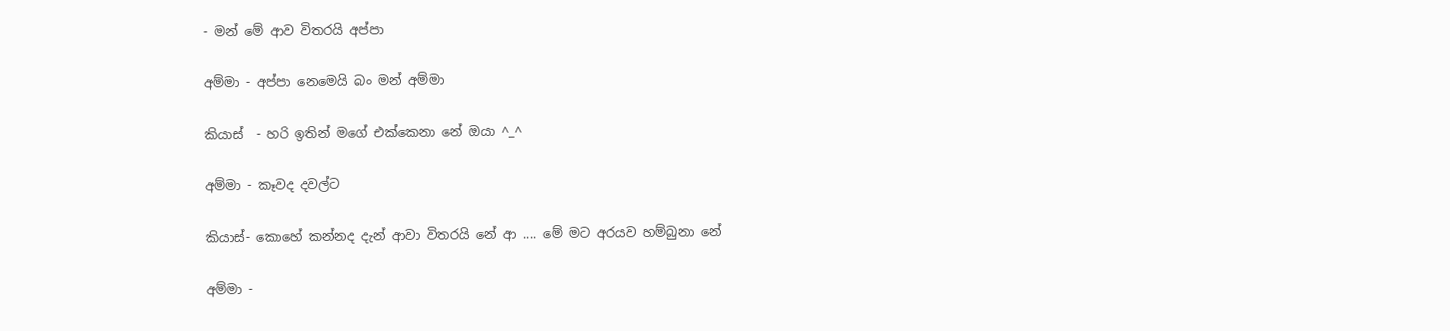- මන් මේ ආව විතරයි අප්පා

අම්මා - අප්පා නෙමෙයි බං මන් අම්මා

කියාස්  - හරි ඉතින් මගේ එක්කෙනා නේ ඔයා ^_^

අම්මා - කෑවද දවල්ට

කියාස්- කොහේ කන්නද දැන් ආවා විතරයි නේ ආ .... මේ මට අරයව හම්බුනා නේ

අම්මා -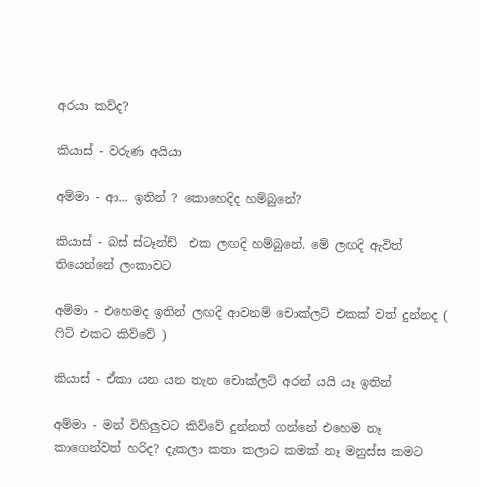අරයා කව්ද?

කියාස් - වරුණ අයියා

අම්මා - ආ... ඉතින් ? කොහෙදිද හම්බුනේ?

කියාස් - බස් ස්ටෑන්ඩ්  එක ලඟදි හම්බුනේ. මේ ලඟදි ඇවිත් තියෙන්නේ ලංකාවට

අම්මා - එහෙමද ඉතින් ලඟදි ආවනම් චොක්ලට් එකක් වත් දුන්නද ( ෆිට් එකට කිව්වේ )

කියාස් - ඒකා යන යන තැන චොක්ලට් අරන් යයි යෑ ඉතින්

අම්මා - මන් විහිලුවට කිව්වේ දුන්නත් ගන්නේ එහෙම නෑ කාගෙන්වත් හරිද? දැකලා කතා කලාට කමක් නෑ මනුස්ස කමට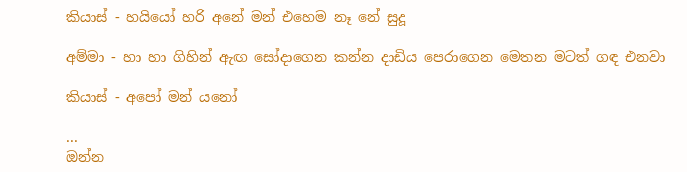කියාස් - හයියෝ හරි අනේ මන් එහෙම නෑ නේ සුදූ

අම්මා - හා හා ගිහින් ඇඟ සෝදාගෙන කන්න දාඩිය පෙරාගෙන මෙතන මටත් ගඳ එනවා

කියාස් - අපෝ මන් යනෝ

...
ඔන්න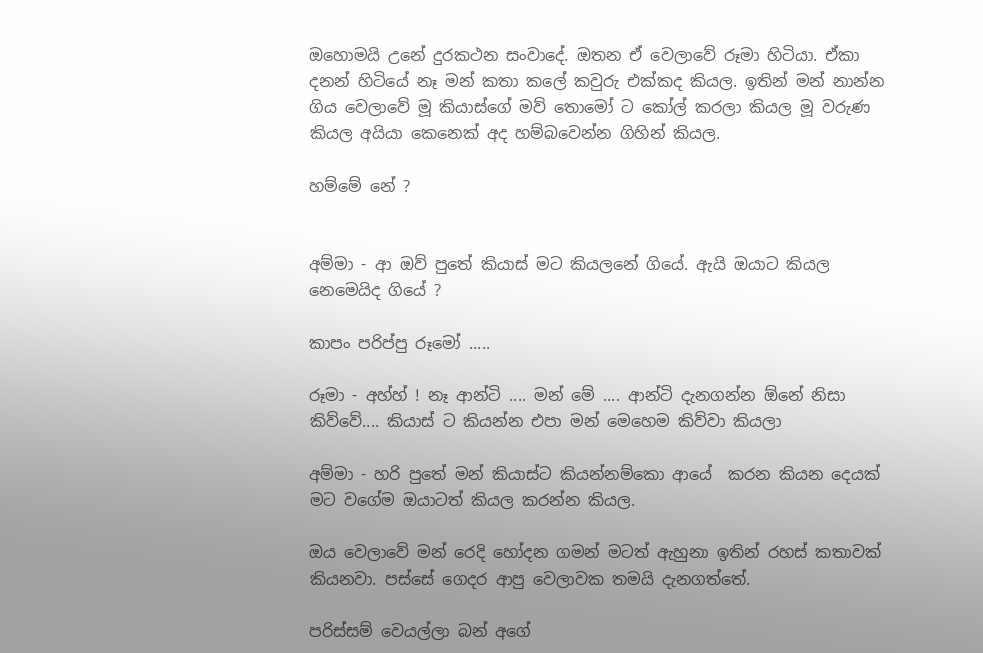ඔහොමයි උනේ දුරකථන සංවාදේ. ඔතන ඒ වෙලාවේ රූමා හිටියා. ඒකා දනන් හිටියේ නෑ මන් කතා කලේ කවුරු එක්කද කියල. ඉතින් මන් නාන්න ගිය වෙලාවේ මූ කියාස්ගේ මව් තොමෝ ට කෝල් කරලා කියල මූ වරුණ කියල අයියා කෙනෙක් අද හම්බවෙන්න ගිහින් කියල.

හම්මේ නේ ?


අම්මා - ආ ඔව් පුතේ කියාස් මට කියලනේ ගියේ. ඇයි ඔයාට කියල නෙමෙයිද ගියේ ?

කාපං පරිප්පු රූමෝ .....

රූමා - අහ්හ් ! නෑ ආන්ටි .... මන් මේ .... ආන්ටි දැනගන්න ඕනේ නිසා කිව්වේ.... කියාස් ට කියන්න එපා මන් මෙහෙම කිව්වා කියලා

අම්මා - හරි පුතේ මන් කියාස්ට කියන්නම්කො ආයේ  කරන කියන දෙයක් මට වගේම ඔයාටත් කියල කරන්න කියල.

ඔය වෙලාවේ මන් රෙදි හෝදන ගමන් මටත් ඇහුනා ඉතින් රහස් කතාවක් කියනවා. පස්සේ ගෙදර ආපු වෙලාවක තමයි දැනගත්තේ.

පරිස්සම් වෙයල්ලා බන් අගේ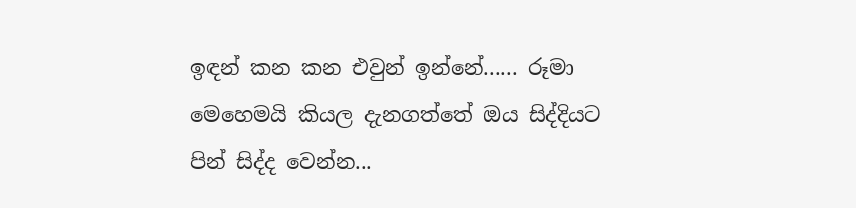ඉඳන් කන කන එවුන් ඉන්නේ...... රූමා මෙහෙමයි කියල දැනගත්තේ ඔය සිද්දියට පින් සිද්ද වෙන්න...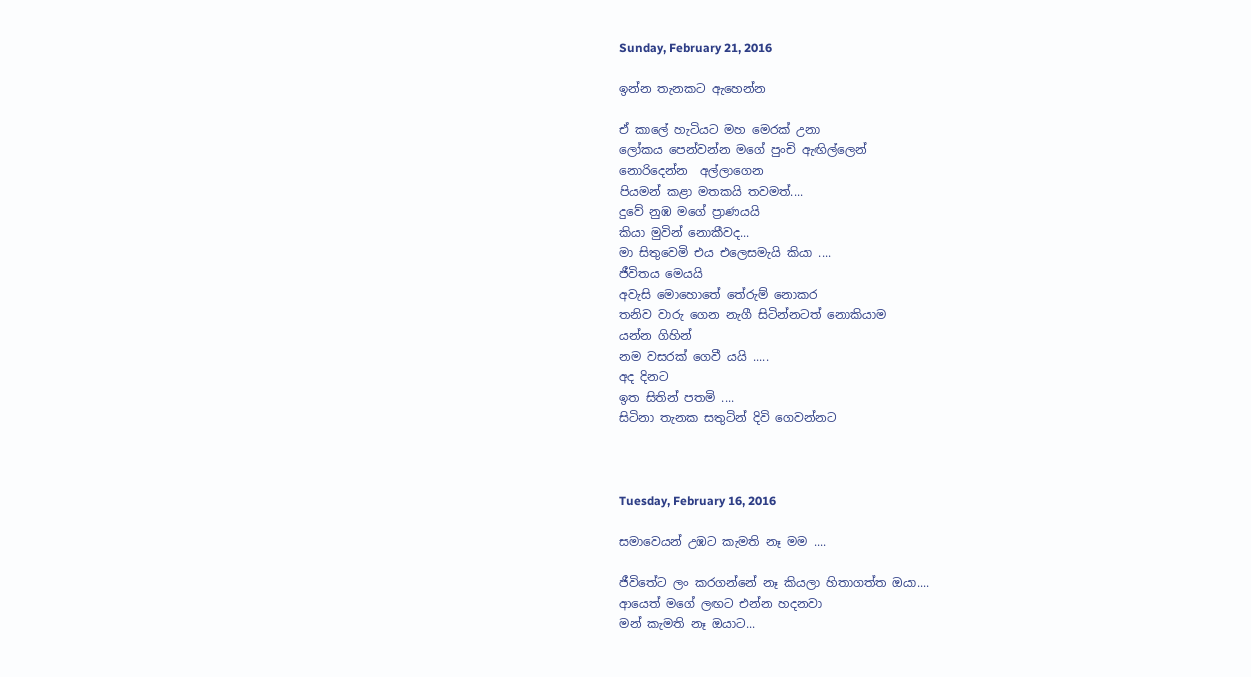Sunday, February 21, 2016

ඉන්න තැනකට ඇහෙන්න

ඒ කාලේ හැටියට මහ මෙරක් උනා
ලෝකය පෙන්වන්න මගේ පුංචි ඇඟිල්ලෙන්
නොරිදෙන්න  අල්ලාගෙන
පියමන් කළා මතකයි තවමත්....
දුවේ නුඹ මගේ ප්‍රාණයයි
කියා මුවින් නොකීවද...
මා සිතුවෙමි එය එලෙසමැයි කියා ....
ජීවිතය මෙයයි
අවැසි මොහොතේ තේරුම් නොකර
තනිව වාරු ගෙන නැගී සිටින්නටත් නොකියාම
යන්න ගිහින්
නම වසරක් ගෙවී යයි .....
අද දිනට
ඉත සිතින් පතමි ....
සිටිනා තැනක සතුටින් දිවි ගෙවන්නට



Tuesday, February 16, 2016

සමාවෙයන් උඹට කැමති නෑ මම ....

ජීවිතේට ලං කරගන්නේ නෑ කියලා හිතාගත්ත ඔයා....
ආයෙත් මගේ ලඟට එන්න හදනවා
මන් කැමති නෑ ඔයාට...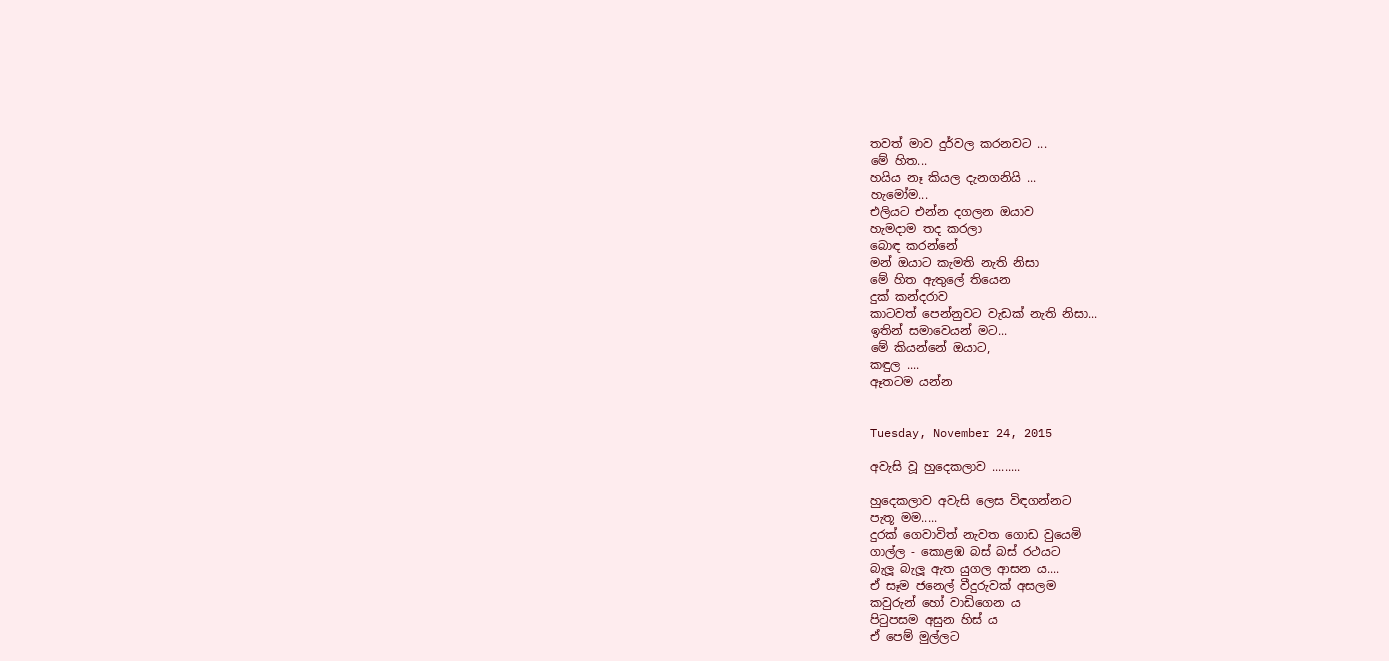තවත් මාව දුර්වල කරනවට ...
මේ හිත...
හයිය නෑ කියල දැනගනියි ...
හැමෝම...
එලියට එන්න දගලන ඔයාව
හැමදාම තද කරලා
බොඳ කරන්නේ
මන් ඔයාට කැමති නැති නිසා
මේ හිත ඇතුලේ තියෙන
දුක් කන්දරාව
කාටවත් පෙන්නුවට වැඩක් නැති නිසා...
ඉතින් සමාවෙයන් මට...
මේ කියන්නේ ඔයාට,
කඳුල ....
ඈතටම යන්න


Tuesday, November 24, 2015

අවැසි වූ හුදෙකලාව .........

හුදෙකලාව අවැසි ලෙස විඳගන්නට
පැතූ මම.....
දුරක් ගෙවාවිත් නැවත ගොඩ වුයෙමි
ගාල්ල - කොළඹ බස් බස් රථයට
බැලූ බැලූ ඇත යුගල ආසන ය....
ඒ සෑම ජනෙල් වීදුරුවක් අසලම
කවුරුන් හෝ වාඩිගෙන ය
පිටුපසම අසුන හිස් ය
ඒ පෙම් මුල්ලට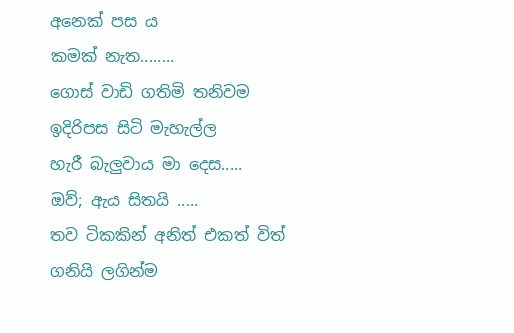අනෙක් පස ය
කමක් නැත........
ගොස් වාඩි ගතිමි තනිවම
ඉදිරිපස සිටි මැහැල්ල
හැරී බැලුවාය මා දෙස.....
ඔව්; ඇය සිතයි .....
තව ටිකකින් අනිත් එකත් විත්
ගනියි ලගින්ම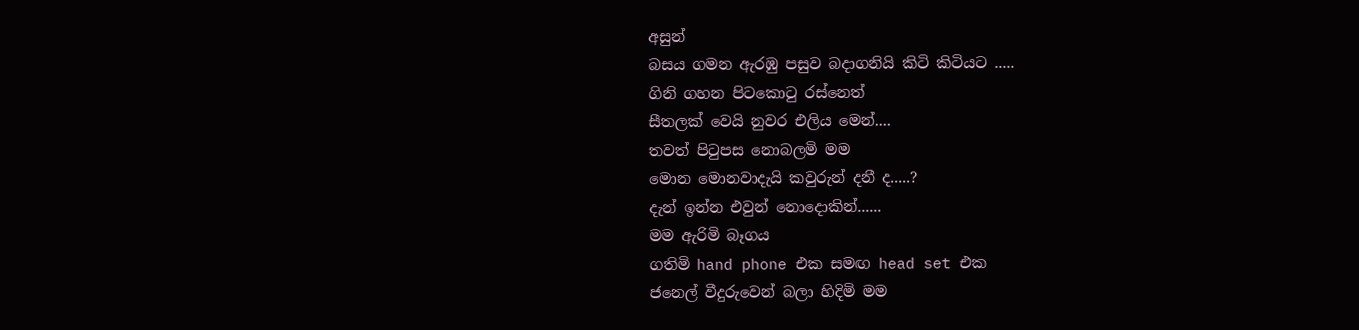අසුන්
බසය ගමන ඇරඹු පසුව බදාගනියි කිටි කිටියට .....
ගිනි ගහන පිටකොටු රස්නෙත්
සීතලක් වෙයි නුවර එලිය මෙන්....
තවත් පිටුපස නොබලමි මම
මොන මොනවාදැයි කවුරුන් දනී ද.....?
දැන් ඉන්න එවුන් නොදොකින්......
මම ඇරිමි බෑගය
ගතිමි hand phone එක සමඟ head set එක
ජනෙල් වීදුරුවෙන් බලා හිදිමි මම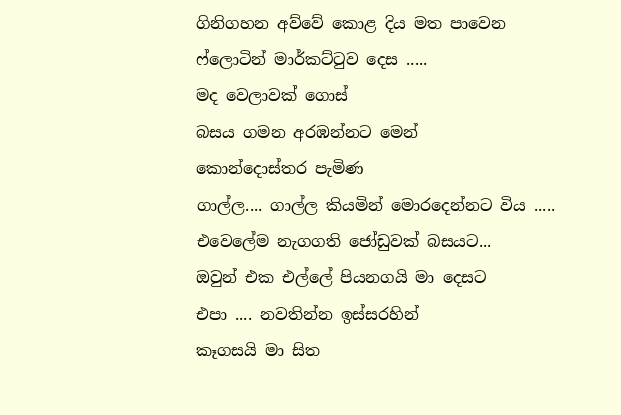ගිනිගහන අව්වේ කොළ දිය මත පාවෙන
ෆ්ලොටින් මාර්කට්ටුව දෙස .....
මද වෙලාවක් ගොස්
බසය ගමන අරඹන්නට මෙන්
කොන්දොස්තර පැමිණ
ගාල්ල.... ගාල්ල කියමින් මොරදෙන්නට විය .....
එවෙලේම නැගගති ජෝඩුවක් බසයට...
ඔවුන් එක එල්ලේ පියනගයි මා දෙසට
එපා .... නවතින්න ඉස්සරහින්
කෑගසයි මා සිත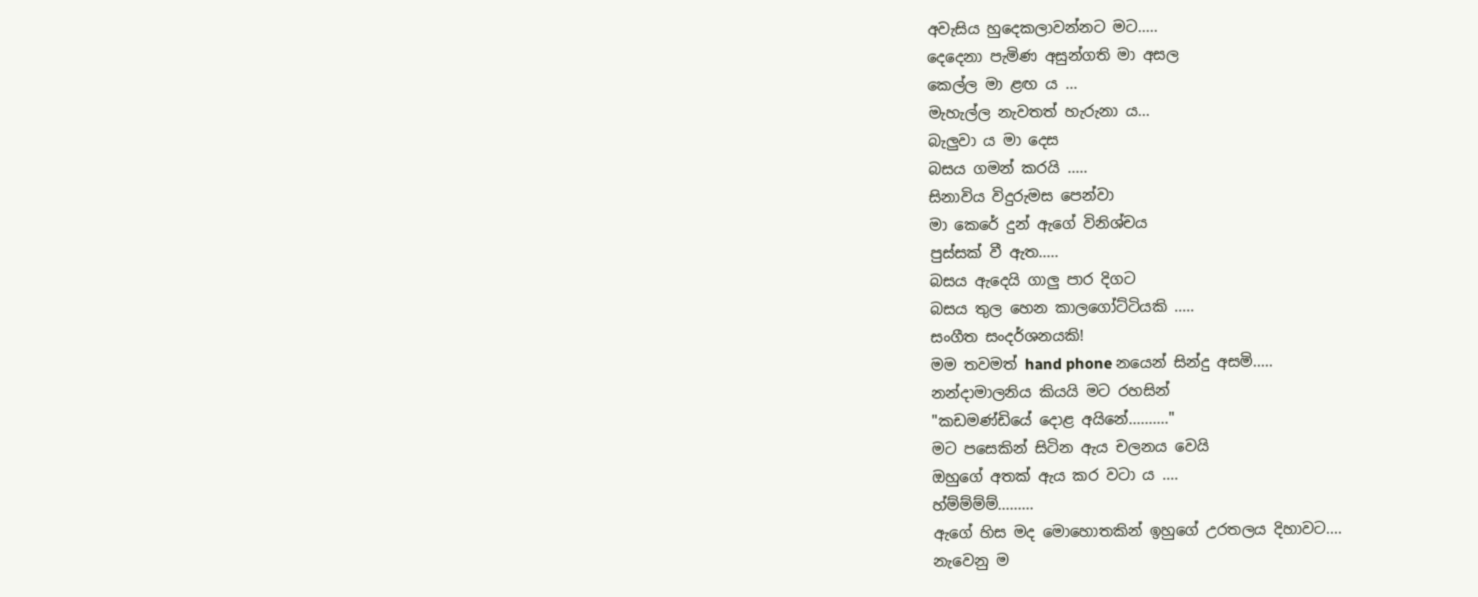අවැසිය හුදෙකලාවන්නට මට.....
දෙදෙනා පැමිණ අසුන්ගති මා අසල
කෙල්ල මා ළඟ ය ...
මැහැල්ල නැවතත් හැරුනා ය...
බැලුවා ය මා දෙස
බසය ගමන් කරයි .....
සිනාවිය විදුරුමස පෙන්වා
මා කෙරේ දුන් ඇගේ විනිශ්චය
පුස්සක් වී ඇත.....
බසය ඇදෙයි ගාලු පාර දිගට
බසය තුල හෙන කාලගෝට්ටියකි .....
සංගීත සංදර්ශනයකි!
මම තවමත් hand phone නයෙන් සින්දු අසමි.....
නන්දාමාලනිය කියයි මට රහසින්
"කඩමණ්ඩියේ දොළ අයිනේ.........."
මට පසෙකින් සිටින ඇය චලනය වෙයි
ඔහුගේ අතක් ඇය කර වටා ය ....
හ්ම්ම්ම්ම්.........
ඇගේ හිස මද මොහොතකින් ඉහුගේ උරතලය දිහාවට....
නැවෙනු ම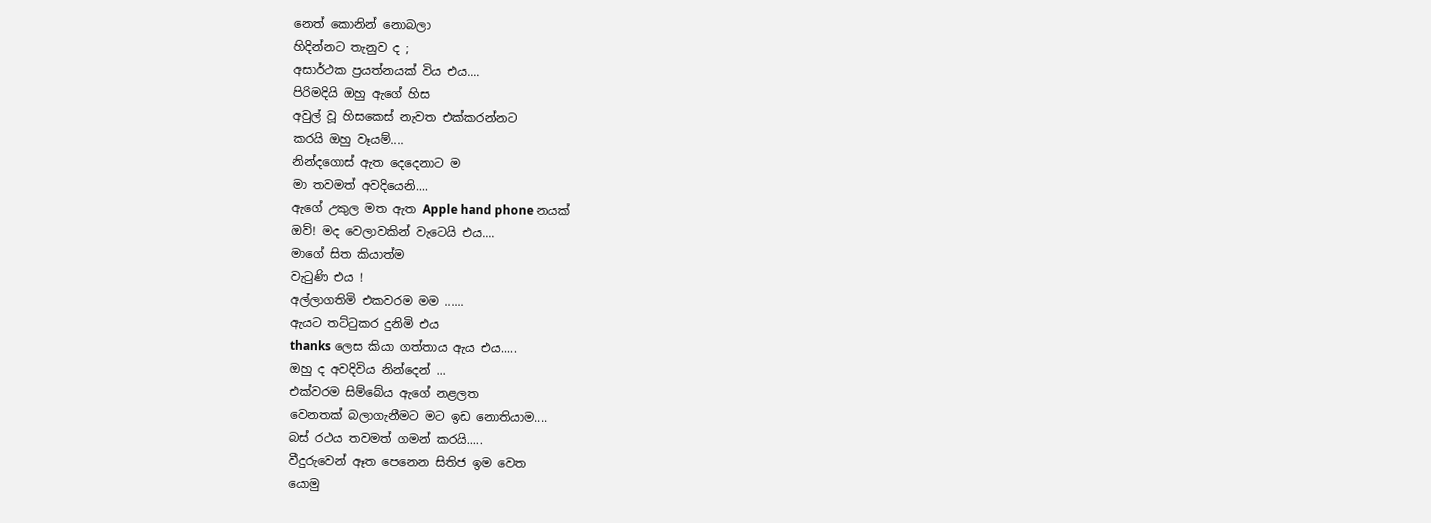නෙත් කොනින් නොබලා
හිදින්නට තැනුව ද ;
අසාර්ථක ප්‍රයත්නයක් විය එය....
පිරිමදියි ඔහු ඇගේ හිස
අවුල් වූ හිසකෙස් නැවත එක්කරන්නට
කරයි ඔහු වෑයම්....
නින්දගොස් ඇත දෙදෙනාට ම
මා තවමත් අවදියෙනි....
ඇගේ උකුල මත ඇත Apple hand phone නයක්
ඔව්! මද වෙලාවකින් වැටෙයි එය....
මාගේ සිත කියාත්ම
වැටුණි එය !
අල්ලාගතිමි එකවරම මම ......
ඇයට තට්ටුකර දුනිමි එය
thanks ලෙස කියා ගත්තාය ඇය එය.....
ඔහු ද අවදිවිය නින්දෙන් ...
එක්වරම සිම්බේය ඇගේ නළලත
වෙනතක් බලාගැනීමට මට ඉඩ නොතියාම....
බස් රථය තවමත් ගමන් කරයි.....
වීදුරුවෙන් ඈත පෙනෙන සිතිජ ඉම වෙත
යොමු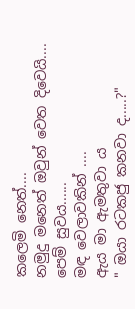කලෙමි නෙත්....
නමුදු මනෙත් ඔවුන් වෙත දිවෙයි....
පෙම් සුවය......
මඳ වෙලාවකින් ....
ඇය මා ඇමතුවා ය
" ඔයා රටකජු කනවා ද.....?"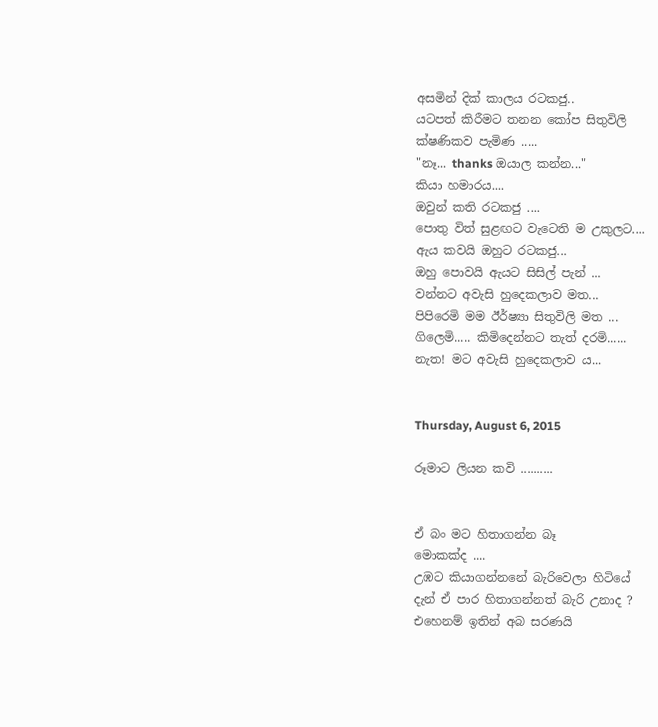අසමින් දික් කාලය රටකජු..
යටපත් කිරීමට තනන කෝප සිතුවිලි
ක්ෂණිකව පැමිණ .....
"නෑ... thanks ඔයාල කන්න..."
කියා හමාරය....
ඔවුන් කති රටකජු ....
පොතු විත් සුළඟට වැටෙති ම උකුලට....
ඇය කවයි ඔහුට රටකජු...
ඔහු පොවයි ඇයට සිසිල් පැන් ...
වන්නට අවැසි හුදෙකලාව මත...
පිපිරෙමි මම ඊර්ෂ්‍යා සිතුවිලි මත ...
ගිලෙමි..... කිමිදෙන්නට තැත් දරමි......
නැත! මට අවැසි හුදෙකලාව ය...


Thursday, August 6, 2015

රූමාට ලියන කවි ..........


ඒ බං මට හිතාගන්න බෑ
මොකක්ද ....
උඹට කියාගන්නනේ බැරිවෙලා හිටියේ
දැන් ඒ පාර හිතාගන්නත් බැරි උනාද ?
එහෙනම් ඉතින් අබ සරණයි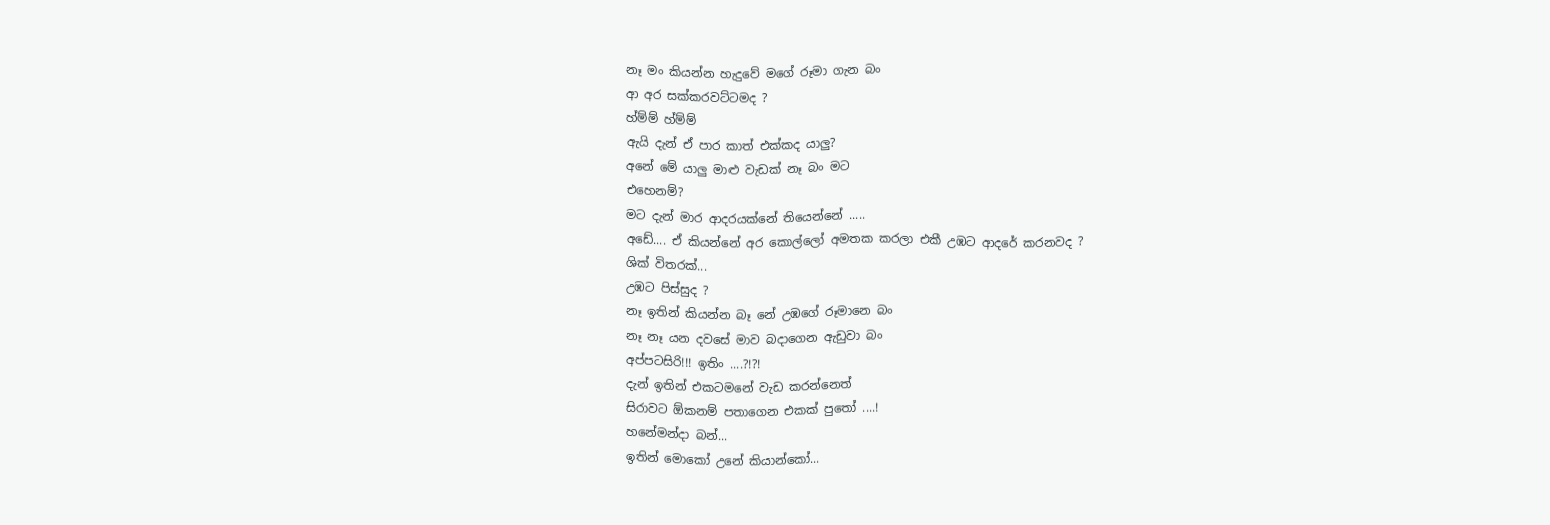නෑ මං කියන්න හැදුවේ මගේ රූමා ගැන බං
ආ අර සක්කරවට්ටමද ?
හ්ම්ම් හ්ම්ම්
ඇයි දැන් ඒ පාර කාත් එක්කද යාලු?
අනේ මේ යාලු මාළු වැඩක් නෑ බං මට
එහෙනම්?
මට දැන් මාර ආදරයක්නේ තියෙන්නේ .....
අඩේ.... ඒ කියන්නේ අර කොල්ලෝ අමතක කරලා එකී උඹට ආදරේ කරනවද ?
ශික් විතරක්...
උඹට පිස්සුද ?
නෑ ඉතින් කියන්න බෑ නේ උඹගේ රූමානෙ බං
නෑ නෑ යන දවසේ මාව බදාගෙන ඇඩුවා බං
අප්පටසිරි!!! ඉතිං ....?!?!
දැන් ඉතින් එකටමනේ වැඩ කරන්නෙත්
සිරාවට ඕකනම් පතාගෙන එකක් පුතෝ ....!
හනේමන්දා බන්...
ඉතින් මොකෝ උනේ කියාන්කෝ...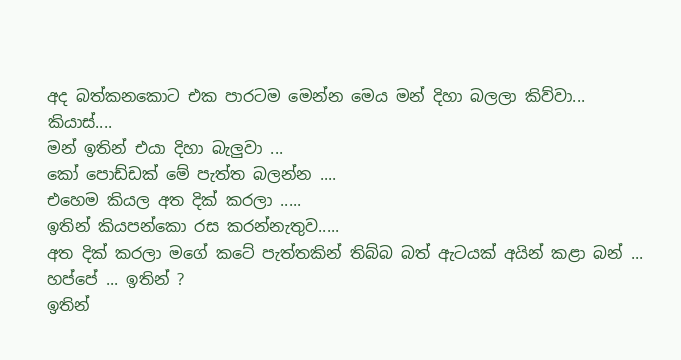අද බත්කනකොට එක පාරටම මෙන්න මෙය මන් දිහා බලලා කිව්වා...
කියාස්....
මන් ඉතින් එයා දිහා බැලුවා ...
කෝ පොඩ්ඩක් මේ පැත්ත බලන්න ....
එහෙම කියල අත දික් කරලා .....
ඉතින් කියපන්කො රස කරන්නැතුව.....
අත දික් කරලා මගේ කටේ පැත්තකින් තිබ්බ බත් ඇටයක් අයින් කළා බන් ...
හප්පේ ... ඉතින් ?
ඉතින්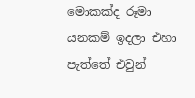මොකක්ද රූමා යනකම් ඉදලා එහා පැත්තේ එවුන්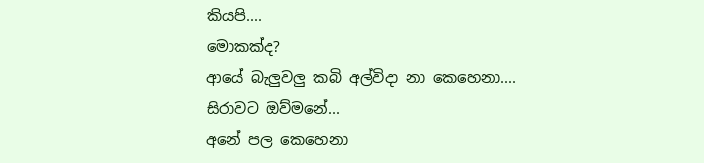කියපි....
මොකක්ද?
ආයේ බැලුවලු කබි අල්විදා නා කෙහෙනා....
සිරාවට ඔව්මනේ...
අනේ පල කෙහෙනා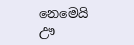නෙමෙයි ඌ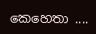කෙහෙතා ....